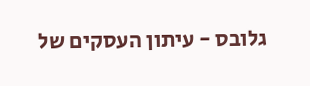גלובס - עיתון העסקים של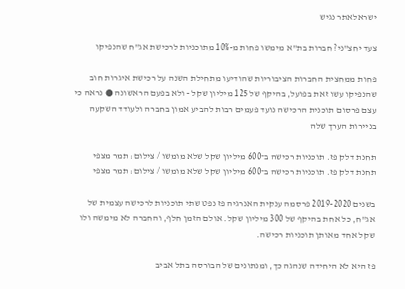ישראלאתר נגיש

צעד יחצ"ני? חברות בת"א מימשו פחות מ-10% מתוכניות לרכישת אג"ח שהנפיקו

פחות ממחצית החברות הציבוריות שהודיעו מתחילת השנה על רכישת איגרות חוב שהנפיקו עשו זאת בפועל, בהיקף של 125 מיליון שקל - ולא בפעם הראשונה ● נראה כי עצם פרסום תוכנית הרכישה נועד פעמים רבות להביע אמון בחברה ולעודד השקעה בניירות הערך שלה

תחנת דלק פז. תוכניות רכישה ב־600 מיליון שקל שלא מומשו / צילום: תמר מצפי
תחנת דלק פז. תוכניות רכישה ב־600 מיליון שקל שלא מומשו / צילום: תמר מצפי

בשנים 2019-2020 פרסמה ענקית האנרגיה פז נפט שתי תוכניות לרכישה עצמית של אג"ח, כל אחת בהיקף של 300 מיליון שקל. אולם הזמן חלף, והחברה לא מימשה ולו שקל אחד מאותן תוכניות רכישה.

פז היא לא היחידה שנהגה כך, ומנתונים של הבורסה בתל אביב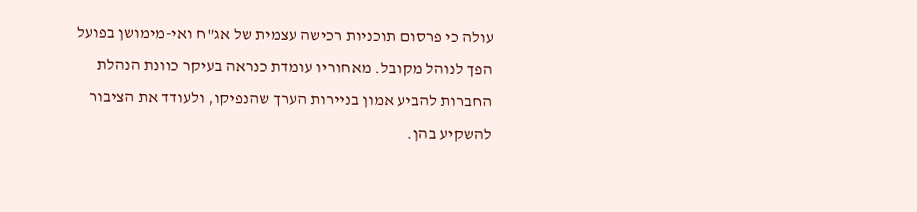עולה כי פרסום תוכניות רכישה עצמית של אג"ח ואי-מימושן בפועל הפך לנוהל מקובל. מאחוריו עומדת כנראה בעיקר כוונת הנהלת החברות להביע אמון בניירות הערך שהנפיקו, ולעודד את הציבור להשקיע בהן.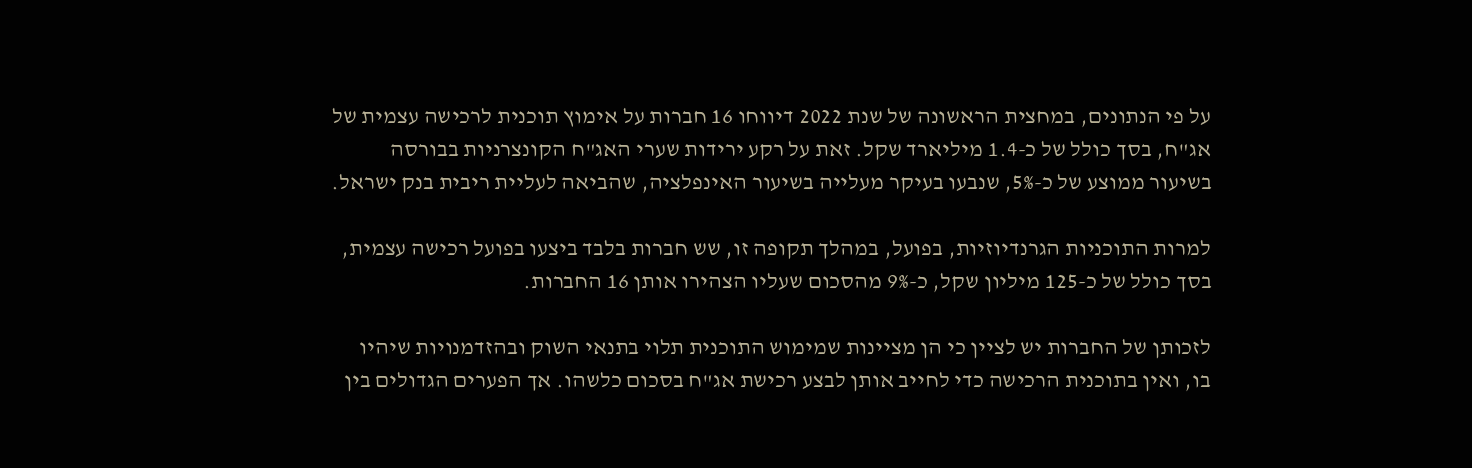על פי הנתונים, במחצית הראשונה של שנת 2022 דיווחו 16 חברות על אימוץ תוכנית לרכישה עצמית של אג"ח, בסך כולל של כ-1.4 מיליארד שקל. זאת על רקע ירידות שערי האג"ח הקונצרניות בבורסה בשיעור ממוצע של כ-5%, שנבעו בעיקר מעלייה בשיעור האינפלציה, שהביאה לעליית ריבית בנק ישראל.

למרות התוכניות הגרנדיוזיות, בפועל, במהלך תקופה זו, שש חברות בלבד ביצעו בפועל רכישה עצמית, בסך כולל של כ-125 מיליון שקל, כ-9% מהסכום שעליו הצהירו אותן 16 החברות.

לזכותן של החברות יש לציין כי הן מציינות שמימוש התוכנית תלוי בתנאי השוק ובהזדמנויות שיהיו בו, ואין בתוכנית הרכישה כדי לחייב אותן לבצע רכישת אג"ח בסכום כלשהו. אך הפערים הגדולים בין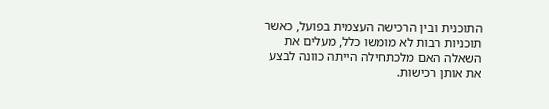התוכנית ובין הרכישה העצמית בפועל, כאשר תוכניות רבות לא מומשו כלל, מעלים את השאלה האם מלכתחילה הייתה כוונה לבצע את אותן רכישות.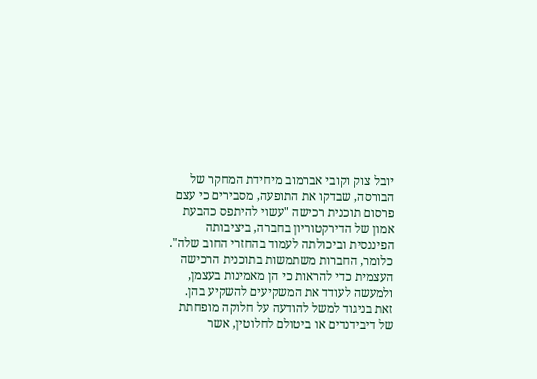יובל צוק וקובי אברמוב מיחידת המחקר של הבורסה, שבדקו את התופעה, מסבירים כי עצם פרסום תוכנית רכישה "עשוי להיתפס כהבעת אמון של הדירקטוריון בחברה, ביציבותה הפיננסית וביכולתה לעמוד בהחזרי החוב שלה". כלומר, החברות משתמשות בתוכנית הרכישה העצמית כדי להראות כי הן מאמינות בעצמן, ולמעשה לעודד את המשקיעים להשקיע בהן. זאת בניגוד למשל להודעה על חלוקה מופחתת של דיבידנדים או ביטולם לחלוטין, אשר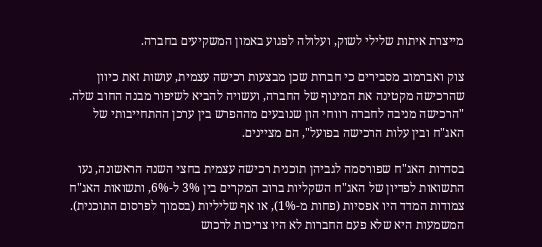מייצרת איתות שלילי לשוק, ועלולה לפגוע באמון המשקיעים בחברה.

צוק ואברמוב מסבירים כי חברות שכן מבצעות רכישה עצמית, עושות זאת כיוון שהרכישה מקטינה את המינוף של החברה, ועשויה להביא לשיפור מבנה החוב שלה. "הרכישה מניבה לחברה רווחי הון שנובעים מההפרש בין ערכן ההתחייבותי של האג"ח ובין עלות הרכישה בפועל", הם מציינים.

בסדרות האג"ח שפורסמה לגביהן תוכנית רכישה עצמית בחצי השנה הראשונה, נעו התשואות לפדיון של האג"ח השקליות ברוב המקרים בין 3% ל-6%, ותשואות האג"ח צמודות המדד היו אפסיות (פחות מ-1%), או אף שליליות (בסמוך לפרסום התוכנית). המשמעות היא שלא פעם החברות לא היו צריכות לרכוש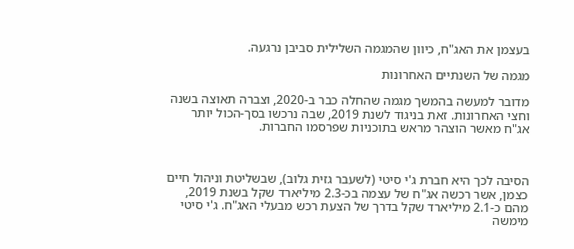בעצמן את האג"ח, כיוון שהמגמה השלילית סביבן נרגעה.

מגמה של השנתיים האחרונות

מדובר למעשה בהמשך מגמה שהחלה כבר ב-2020, וצברה תאוצה בשנה וחצי האחרונות. זאת בניגוד לשנת 2019, שבה נרכשו בסך-הכול יותר אג"ח מאשר הוצהר מראש בתוכניות שפרסמו החברות.



הסיבה לכך היא חברת ג'י סיטי (לשעבר גזית גלוב), שבשליטת וניהול חיים כצמן, אשר רכשה אג"ח של עצמה בכ-2.3 מיליארד שקל בשנת 2019, מהם כ-2.1 מיליארד שקל בדרך של הצעת רכש מבעלי האג"ח. ג'י סיטי מימשה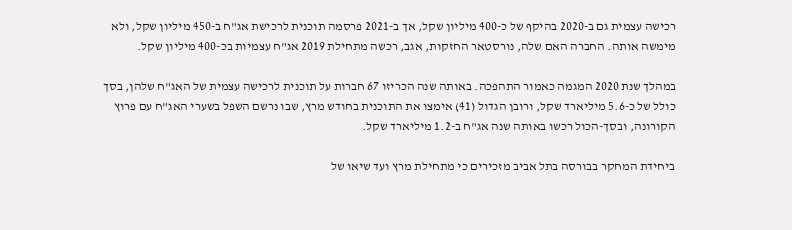רכישה עצמית גם ב-2020 בהיקף של כ-400 מיליון שקל, אך ב-2021 פרסמה תוכנית לרכישת אג"ח ב-450 מיליון שקל, ולא מימשה אותה. החברה האם שלה, נורסטאר החזקות, אגב, רכשה מתחילת 2019 אג"ח עצמיות בכ-400 מיליון שקל.

במהלך שנת 2020 המגמה כאמור התהפכה. באותה שנה הכריזו 67 חברות על תוכנית לרכישה עצמית של האג"ח שלהן, בסך כולל של כ-5.6 מיליארד שקל, ורובן הגדול (41) אימצו את התוכנית בחודש מרץ, שבו נרשם השפל בשערי האג"ח עם פרוץ הקורונה, ובסך-הכול רכשו באותה שנה אג"ח ב-1.2 מיליארד שקל.

ביחידת המחקר בבורסה בתל אביב מזכירים כי מתחילת מרץ ועד שיאו של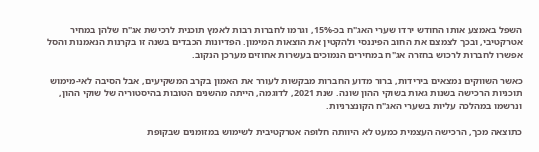השפל באמצע אותו החודש ירדו שערי האג"ח בכ-15%, וגרמו לחברות רבות לאמץ תוכנית לרכישת אג"ח שלהן במחיר אטרקטיבי, ובכך לצמצם את החוב הפיננסי ולהקטין את הוצאות המימון. הפדיונות הכבדים בשנה זו בקרנות הנאמנות והסל אפשרו לחברות לרכוש בחזרה אג"ח במחירים הנמוכים בעשרות אחוזים מערכן הנקוב.

כאשר השווקים נמצאים בירידות, ברור מדוע החברות מבקשות לעורר את האמון בקרב המשקיעים, אבל הסיבה לאי-מימוש תוכניות הרכישה בשנות גאות בשוקי ההון שונה. שנת 2021, לדוגמה, הייתה מהשנים הטובות בהיסטוריה של שוקי ההון, ונרשמו במהלכה עליות בשערי האג"ח הקונצרניות.

כתוצאה מכך, הרכישה העצמית כמעט לא היוותה חלופה אטרקטיבית לשימוש במזומנים שבקופת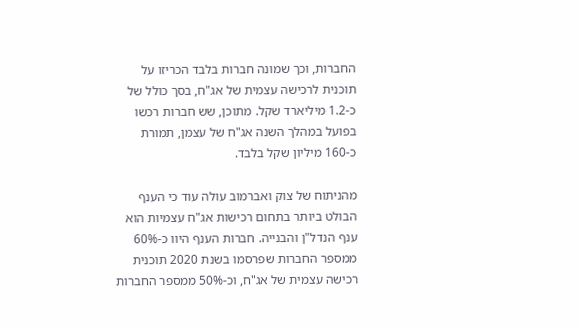החברות, וכך שמונה חברות בלבד הכריזו על תוכנית לרכישה עצמית של אג"ח, בסך כולל של כ-1.2 מיליארד שקל. מתוכן, שש חברות רכשו בפועל במהלך השנה אג"ח של עצמן, תמורת כ-160 מיליון שקל בלבד.

מהניתוח של צוק ואברמוב עולה עוד כי הענף הבולט ביותר בתחום רכישות אג"ח עצמיות הוא ענף הנדל"ן והבנייה. חברות הענף היוו כ-60% ממספר החברות שפרסמו בשנת 2020 תוכנית רכישה עצמית של אג"ח, וכ-50% ממספר החברות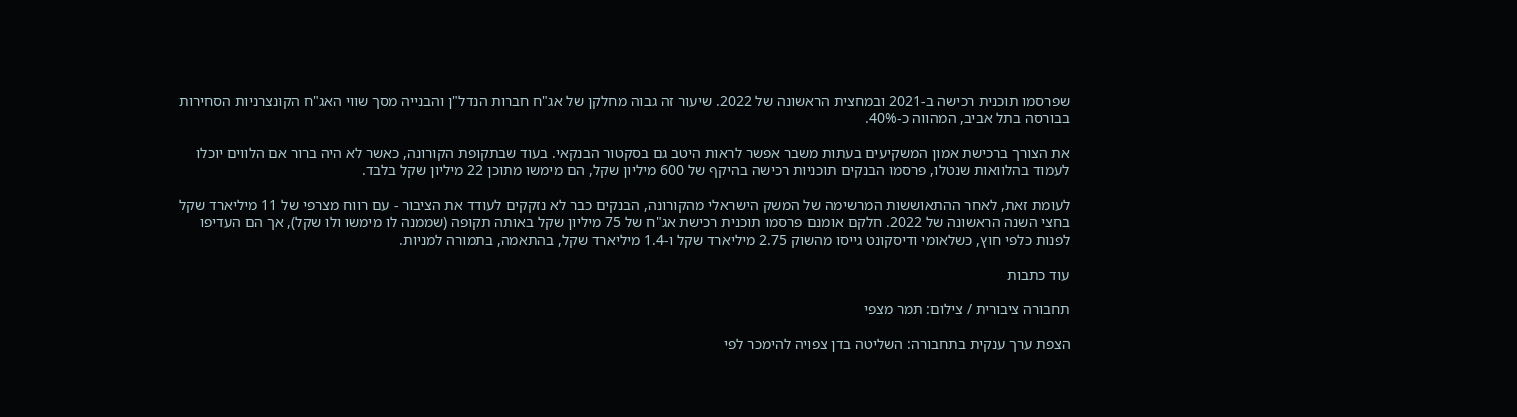שפרסמו תוכנית רכישה ב-2021 ובמחצית הראשונה של 2022. שיעור זה גבוה מחלקן של אג"ח חברות הנדל"ן והבנייה מסך שווי האג"ח הקונצרניות הסחירות בבורסה בתל אביב, המהווה כ-40%.

את הצורך ברכישת אמון המשקיעים בעתות משבר אפשר לראות היטב גם בסקטור הבנקאי. בעוד שבתקופת הקורונה, כאשר לא היה ברור אם הלווים יוכלו לעמוד בהלוואות שנטלו, פרסמו הבנקים תוכניות רכישה בהיקף של 600 מיליון שקל, הם מימשו מתוכן 22 מיליון שקל בלבד.

לעומת זאת, לאחר ההתאוששות המרשימה של המשק הישראלי מהקורונה, הבנקים כבר לא נזקקים לעודד את הציבור - עם רווח מצרפי של 11 מיליארד שקל בחצי השנה הראשונה של 2022. חלקם אומנם פרסמו תוכנית רכישת אג"ח של 75 מיליון שקל באותה תקופה (שממנה לו מימשו ולו שקל), אך הם העדיפו לפנות כלפי חוץ, כשלאומי ודיסקונט גייסו מהשוק 2.75 מיליארד שקל ו-1.4 מיליארד שקל, בהתאמה, בתמורה למניות.

עוד כתבות

תחבורה ציבורית / צילום: תמר מצפי

הצפת ערך ענקית בתחבורה: השליטה בדן צפויה להימכר לפי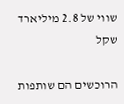שווי של 2.8 מיליארד שקל

הרוכשים הם שותפות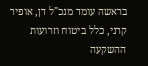בראשה עומד מנכ"ל דן, אופיר קרני, כלל ביטוח וזרועות ההשקעה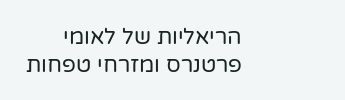הריאליות של לאומי פרטנרס ומזרחי טפחות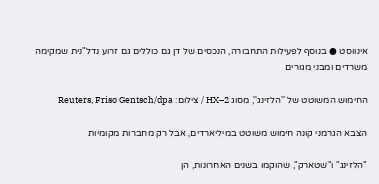אינווסט ● בנוסף לפעילות התחבורה, הנכסים של דן גם כוללים גם זרוע נדל"נית שמקימה משרדים ומבני מגורים

החימוש המשוטט של ''הלזינג'', מסוג HX–2 / צילום: Reuters, Friso Gentsch/dpa

הצבא הגרמני קונה חימוש משוטט במיליארדים, אבל רק מחברות מקומיות

"הלזינג" ו"שטארק", שהוקמו בשנים האחרונות, הן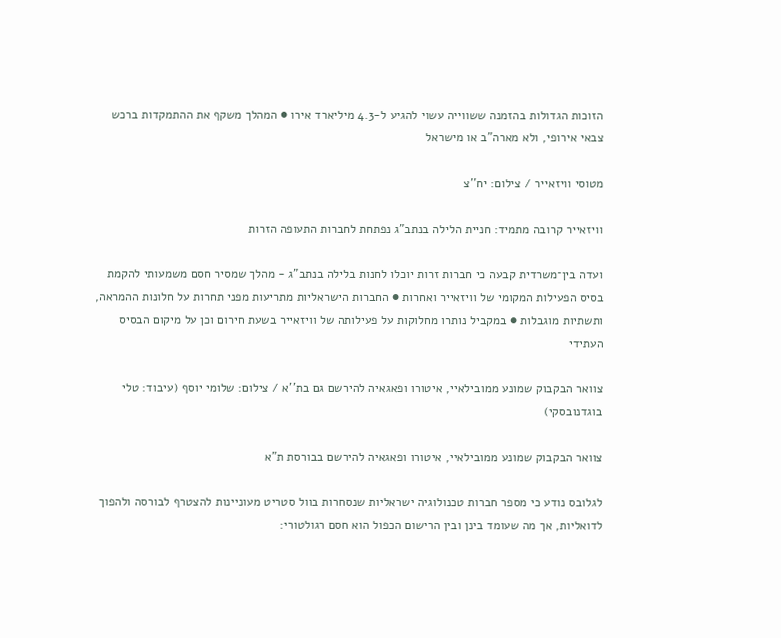הזוכות הגדולות בהזמנה ששווייה עשוי להגיע ל-4.3 מיליארד אירו ● המהלך משקף את ההתמקדות ברכש צבאי אירופי, ולא מארה"ב או מישראל

מטוסי וויזאייר / צילום: יח''צ

וויזאייר קרובה מתמיד: חניית הלילה בנתב"ג נפתחת לחברות התעופה הזרות

ועדה בין־משרדית קבעה כי חברות זרות יוכלו לחנות בלילה בנתב"ג - מהלך שמסיר חסם משמעותי להקמת בסיס הפעילות המקומי של וויזאייר ואחרות ● החברות הישראליות מתריעות מפני תחרות על חלונות ההמראה, ותשתיות מוגבלות ● במקביל נותרו מחלוקות על פעילותה של וויזאייר בשעת חירום וכן על מיקום הבסיס העתידי

צוואר הבקבוק שמונע ממובילאיי, איטורו ופאגאיה להירשם גם בת''א / צילום: שלומי יוסף (עיבוד: טלי בוגדנובסקי)

צוואר הבקבוק שמונע ממובילאיי, איטורו ופאגאיה להירשם בבורסת ת"א

לגלובס נודע כי מספר חברות טכנולוגיה ישראליות שנסחרות בוול סטריט מעוניינות להצטרף לבורסה ולהפוך לדואליות, אך מה שעומד בינן ובין הרישום הכפול הוא חסם רגולטורי: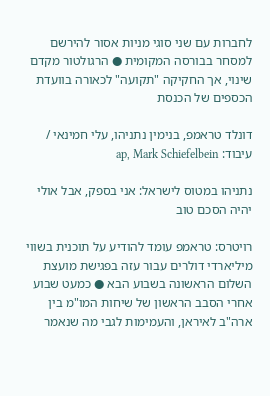לחברות עם שני סוגי מניות אסור להירשם למסחר בבורסה המקומית ● הרגולטור מקדם שינוי, אך החקיקה "תקועה" לכאורה בוועדת הכספים של הכנסת

דונלד טראמפ, בנימין נתניהו, עלי חמינאי / עיבוד: ap, Mark Schiefelbein

נתניהו במטוס לישראל: אני בספק, אבל אולי יהיה הסכם טוב

רויטרס: טראמפ עומד להודיע על תוכנית בשווי מיליארדי דולרים עבור עזה בפגישת מועצת השלום הראשונה בשבוע הבא ● כמעט שבוע אחרי הסבב הראשון של שיחות המו"מ בין ארה"ב לאיראן, והעמימות לגבי מה שנאמר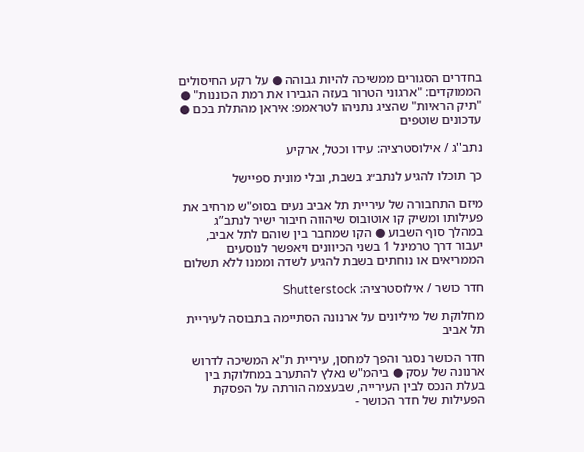בחדרים הסגורים ממשיכה להיות גבוהה ● על רקע החיסולים הממוקדים: "ארגוני הטרור בעזה הגבירו את רמת הכוננות" ● "תיק הראיות" שהציג נתניהו לטראמפ: איראן מהתלת בכם ● עדכונים שוטפים

נתב''ג / אילוסטרציה: עידו וכטל, ארקיע

כך תוכלו להגיע לנתב״ג בשבת, ובלי מונית ספיישל

מיזם התחבורה של עיריית תל אביב נעים בסופ"ש מרחיב את פעילותו ומשיק קו אוטובוס שיהווה חיבור ישיר לנתב”ג במהלך סוף השבוע ● הקו שמחבר בין שוהם לתל אביב, יעבור דרך טרמינל 1 בשני הכיוונים ויאפשר לנוסעים הממריאים או נוחתים בשבת להגיע לשדה וממנו ללא תשלום

חדר כושר / אילוסטרציה: Shutterstock

מחלוקת של מיליונים על ארנונה הסתיימה בתבוסה לעיריית תל אביב

חדר הכושר נסגר והפך למחסן, עיריית ת"א המשיכה לדרוש ארנונה של עסק ● ביהמ"ש נאלץ להתערב במחלוקת בין בעלת הנכס לבין העירייה, שבעצמה הורתה על הפסקת הפעילות של חדר הכושר -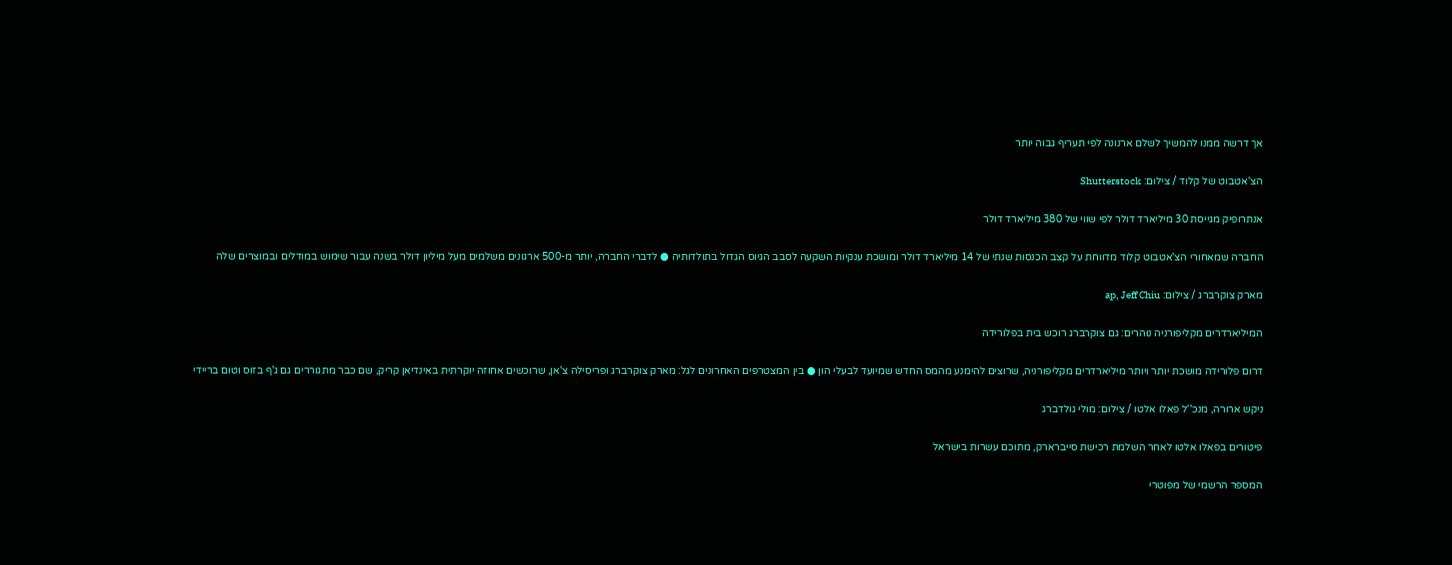אך דרשה ממנו להמשיך לשלם ארנונה לפי תעריף גבוה יותר

הצ'אטבוט של קלוד / צילום: Shutterstock

אנתרופיק מגייסת 30 מיליארד דולר לפי שווי של 380 מיליארד דולר

החברה שמאחורי הצ'אטבוט קלוד מדווחת על קצב הכנסות שנתי של 14 מיליארד דולר ומושכת ענקיות השקעה לסבב הגיוס הגדול בתולדותיה ● לדברי החברה, יותר מ-500 ארגונים משלמים מעל מיליון דולר בשנה עבור שימוש במודלים ובמוצרים שלה

מארק צוקרברג / צילום: ap, Jeff Chiu

המיליארדרים מקליפורניה נוהרים: גם צוקרברג רוכש בית בפלורידה

דרום פלורידה מושכת יותר ויותר מיליארדרים מקליפורניה, שרוצים להימנע מהמס החדש שמיועד לבעלי הון ● בין המצטרפים האחרונים לגל: מארק צוקרברג ופריסילה צ'אן, שרוכשים אחוזה יוקרתית באינדיאן קריק, שם כבר מתגוררים גם ג'ף בזוס וטום בריידי

ניקש ארורה, מנכ''ל פאלו אלטו / צילום: מולי גולדברג

פיטורים בפאלו אלטו לאחר השלמת רכישת סייברארק, מתוכם עשרות בישראל

המספר הרשמי של מפוטרי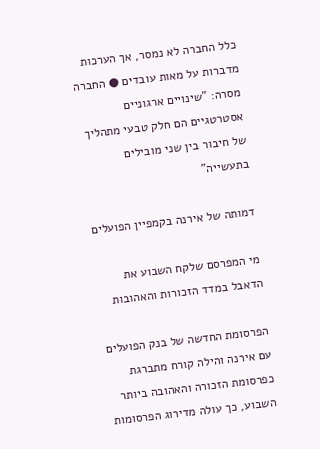כלל החברה לא נמסר, אך הערכות מדברות על מאות עובדים ● החברה מסרה: "שינויים ארגוניים אסטרטגיים הם חלק טבעי מתהליך של חיבור בין שני מובילים בתעשייה"

דמותה של אירנה בקמפיין הפועלים

מי המפרסם שלקח השבוע את הדאבל במדד הזכורות והאהובות

הפרסומת החדשה של בנק הפועלים עם אירנה והילה קורח מתברגת כפרסומת הזכורה והאהובה ביותר השבוע, כך עולה מדירוג הפרסומות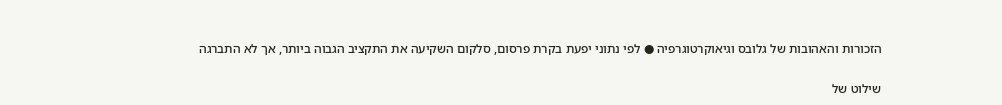הזכורות והאהובות של גלובס וגיאוקרטוגרפיה ● לפי נתוני יפעת בקרת פרסום, סלקום השקיעה את התקציב הגבוה ביותר, אך לא התברגה

שילוט של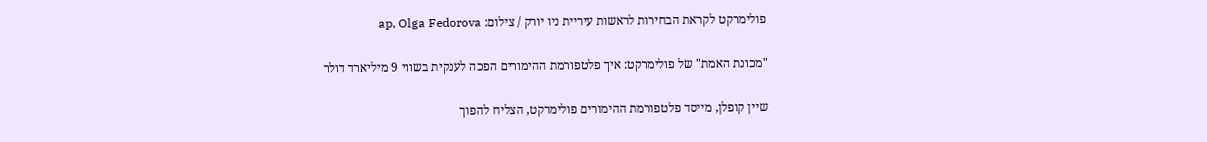פולימרקט לקראת הבחירות לראשות עיריית ניו יורק / צילום: ap, Olga Fedorova

"מכונת האמת" של פולימרקט: איך פלטפורמת ההימורים הפכה לענקית בשווי 9 מיליארד דולר

שיין קופלן, מייסד פלטפורמת ההימורים פולימרקט, הצליח להפוך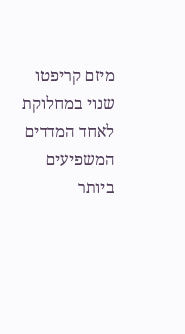מיזם קריפטו שנוי במחלוקת לאחד המדדים המשפיעים ביותר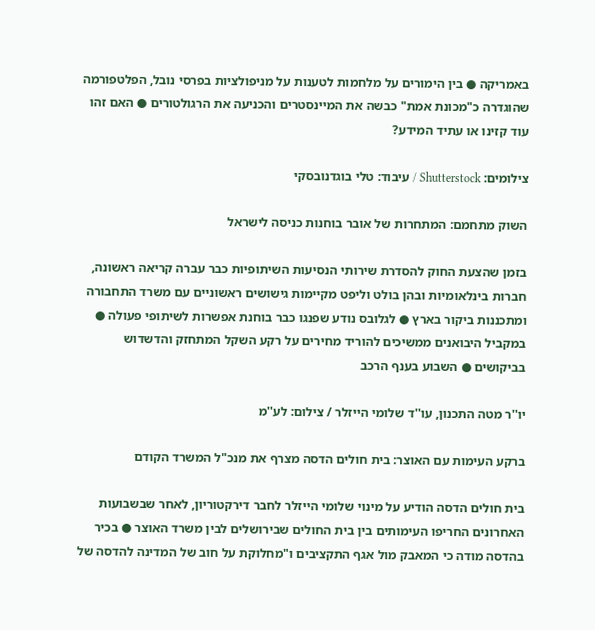באמריקה ● בין הימורים על מלחמות לטענות על מניפולציות בפרסי נובל, הפלטפורמה שהוגדרה כ"מכונת אמת" כבשה את המיינסטרים והכניעה את הרגולטורים ● האם זהו עוד קזינו או עתיד המידע?

צילומים: Shutterstock / עיבוד: טלי בוגדנובסקי

השוק מתחמם: המתחרות של אובר בוחנות כניסה לישראל

בזמן שהצעת החוק להסדרת שירותי הנסיעות השיתופיות כבר עברה קריאה ראשונה, חברות בינלאומיות ובהן בולט וליפט מקיימות גישושים ראשוניים עם משרד התחבורה ומתכננות ביקור בארץ ● לגלובס נודע שפנגו כבר בוחנת אפשרות לשיתופי פעולה ● במקביל היבואנים ממשיכים להוריד מחירים על רקע השקל המתחזק והדשדוש בביקושים ● השבוע בענף הרכב

יו''ר מטה התכנון, עו''ד שלומי הייזלר / צילום: לע''מ

ברקע העימות עם האוצר: בית חולים הדסה מצרף את מנכ"ל המשרד הקודם

בית חולים הדסה הודיע על מינוי שלומי הייזלר לחבר דירקטוריון, לאחר שבשבועות האחרונים החריפו העימותים בין בית החולים שבירושלים לבין משרד האוצר ● בכיר בהדסה מודה כי המאבק מול אגף התקציבים ו"מחלוקת על חוב של המדינה להדסה של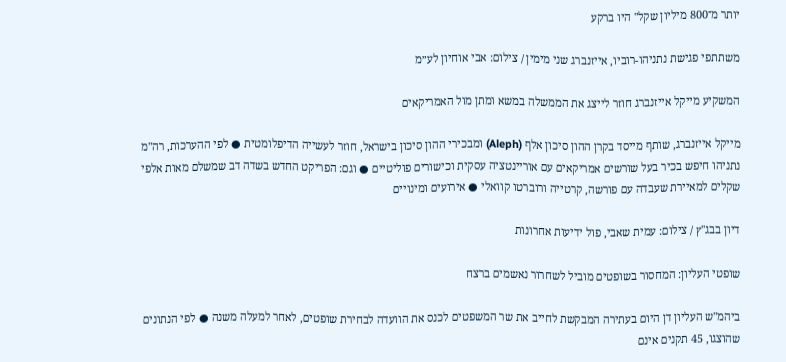יותר מ־800 מיליון שקל" היו ברקע

משתתפי פגישת נתניהו-רוביו, אייזנברג שני מימין / צילום: אבי אוחיון לע״מ

המשקיע מייקל אייזנברג חוזר לייצג את הממשלה במשא ומתן מול האמריקאים

מייקל אייזנברג, שותף מייסד בקרן ההון סיכון אלף (Aleph) ומבכירי ההון סיכון בישראל, חוזר לעשייה הדיפלומטית ● לפי ההערכות, רה"מ נתניהו חיפש בכיר בעל שורשים אמריקאים עם אוריינטציה עסקית וכישורים פוליטיים ● וגם: הפריקט החדש בשדה דב שמשלם מאות אלפי שקלים למאיירת שעבדה עם פורשה, קרטייה ורוברטו קוואלי ● אירועים ומינויים

דיון בבג''ץ / צילום: עמית שאבי, פול ידיעות אחרונות

שופטי העליון: המחסור בשופטים מוביל לשחרור נאשמים ברצח

ביהמ"ש העליון דן היום בעתירה המבקשת לחייב את שר המשפטים לכנס את הוועדה לבחירת שופטים, לאחר למעלה משנה ● לפי הנתונים שהוצגו, 45 תקנים אינם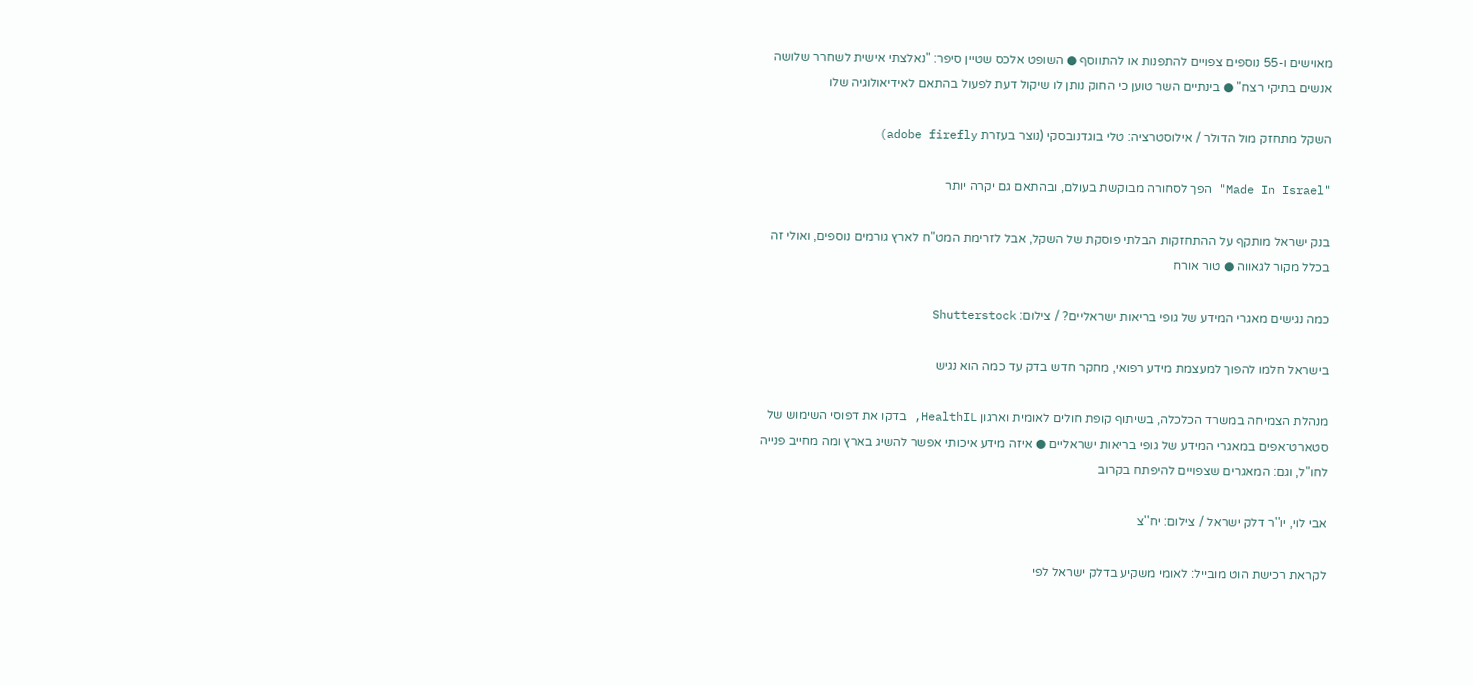מאוישים ו-55 נוספים צפויים להתפנות או להתווסף ● השופט אלכס שטיין סיפר: "נאלצתי אישית לשחרר שלושה אנשים בתיקי רצח" ● בינתיים השר טוען כי החוק נותן לו שיקול דעת לפעול בהתאם לאידיאולוגיה שלו

השקל מתחזק מול הדולר / אילוסטרציה: טלי בוגדנובסקי (נוצר בעזרת adobe firefly)

"Made In Israel" הפך לסחורה מבוקשת בעולם, ובהתאם גם יקרה יותר

בנק ישראל מותקף על ההתחזקות הבלתי פוסקת של השקל, אבל לזרימת המט"ח לארץ גורמים נוספים, ואולי זה בכלל מקור לגאווה ● טור אורח

כמה נגישים מאגרי המידע של גופי בריאות ישראליים? / צילום: Shutterstock

בישראל חלמו להפוך למעצמת מידע רפואי, מחקר חדש בדק עד כמה הוא נגיש

מנהלת הצמיחה במשרד הכלכלה, בשיתוף קופת חולים לאומית וארגון HealthIL, בדקו את דפוסי השימוש של סטארט־אפים במאגרי המידע של גופי בריאות ישראליים ● איזה מידע איכותי אפשר להשיג בארץ ומה מחייב פנייה לחו"ל, וגם: המאגרים שצפויים להיפתח בקרוב

אבי לוי, יו''ר דלק ישראל / צילום: יח''צ

לקראת רכישת הוט מובייל: לאומי משקיע בדלק ישראל לפי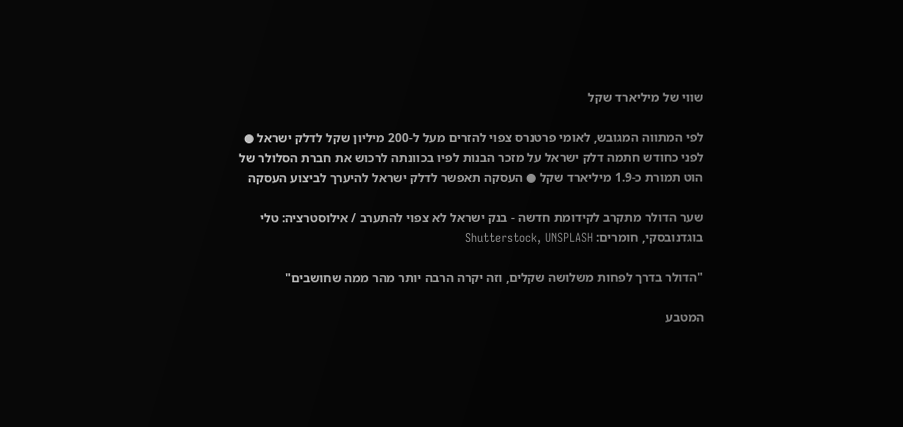שווי של מיליארד שקל

לפי המתווה המגובש, לאומי פרטנרס צפוי להזרים מעל ל-200 מיליון שקל לדלק ישראל ● לפני כחודש חתמה דלק ישראל על מזכר הבנות לפיו בכוונתה לרכוש את חברת הסלולר של הוט תמורת כ-1.9 מיליארד שקל ● העסקה תאפשר לדלק ישראל להיערך לביצוע העסקה

שער הדולר מתקרב לקידומת חדשה - בנק ישראל לא צפוי להתערב / אילוסטרציה: טלי בוגדנובסקי, חומרים: Shutterstock, UNSPLASH

"הדולר בדרך לפחות משלושה שקלים, וזה יקרה הרבה יותר מהר ממה שחושבים"

המטבע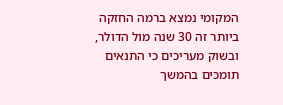המקומי נמצא ברמה החזקה ביותר זה 30 שנה מול הדולר, ובשוק מעריכים כי התנאים תומכים בהמשך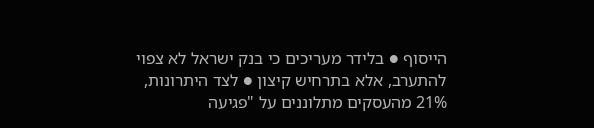הייסוף ● בלידר מעריכים כי בנק ישראל לא צפוי להתערב, אלא בתרחיש קיצון ● לצד היתרונות, 21% מהעסקים מתלוננים על "פגיעה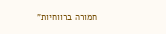חמורה ברווחיות"